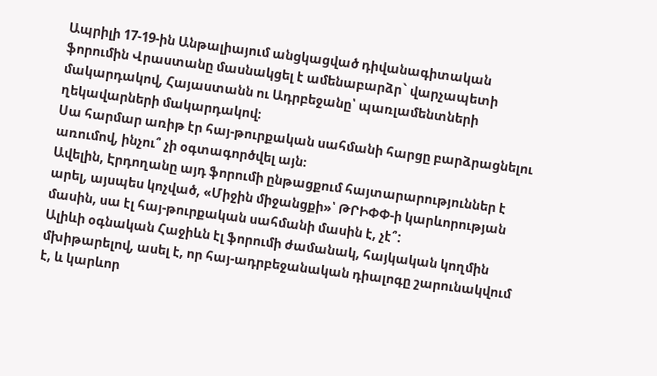Ապրիլի 17-19-ին Անթալիայում անցկացված դիվանագիտական ֆորումին Վրաստանը մասնակցել է ամենաբարձր` վարչապետի մակարդակով, Հայաստանն ու Ադրբեջանը՝ պառլամենտների ղեկավարների մակարդակով։
Սա հարմար առիթ էր հայ-թուրքական սահմանի հարցը բարձրացնելու առումով, ինչու՞ չի օգտագործվել այն։
Ավելին, Էրդողանը այդ ֆորումի ընթացքում հայտարարություններ է արել, այսպես կոչված, «Միջին միջանցքի»՝ ԹՐԻՓՓ-ի կարևորության մասին, սա էլ հայ-թուրքական սահմանի մասին է, չէ՞:
Ալիևի օգնական Հաջիևն էլ ֆորումի ժամանակ, հայկական կողմին մխիթարելով, ասել է, որ հայ-ադրբեջանական դիալոգը շարունակվում է, և կարևոր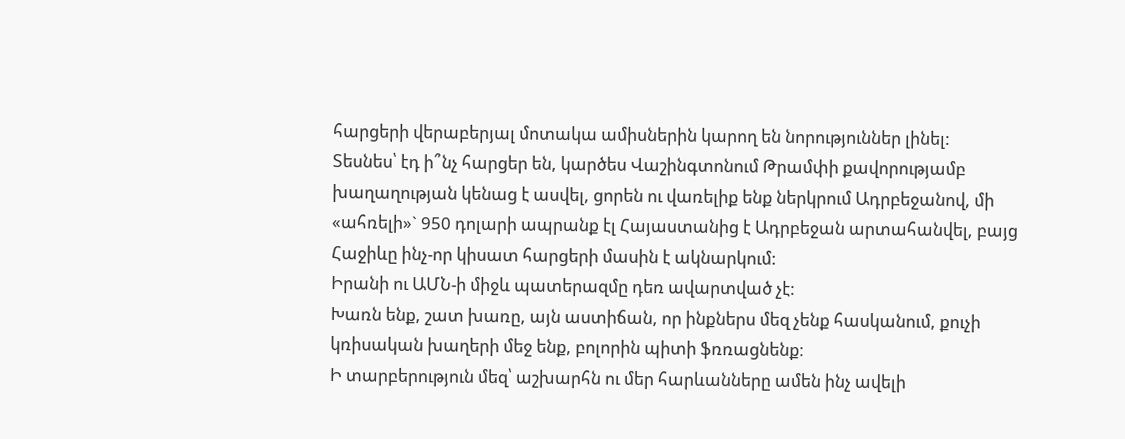հարցերի վերաբերյալ մոտակա ամիսներին կարող են նորություններ լինել:
Տեսնես՝ էդ ի՞նչ հարցեր են, կարծես Վաշինգտոնում Թրամփի քավորությամբ խաղաղության կենաց է ասվել, ցորեն ու վառելիք ենք ներկրում Ադրբեջանով, մի «ահռելի»` 950 դոլարի ապրանք էլ Հայաստանից է Ադրբեջան արտահանվել, բայց Հաջիևը ինչ-որ կիսատ հարցերի մասին է ակնարկում:
Իրանի ու ԱՄՆ-ի միջև պատերազմը դեռ ավարտված չէ:
Խառն ենք, շատ խառը, այն աստիճան, որ ինքներս մեզ չենք հասկանում, քուչի կռիսական խաղերի մեջ ենք, բոլորին պիտի ֆռռացնենք։
Ի տարբերություն մեզ՝ աշխարհն ու մեր հարևանները ամեն ինչ ավելի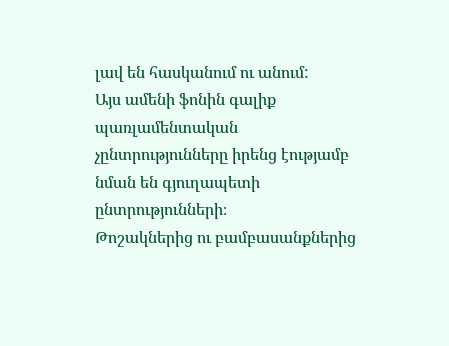լավ են հասկանում ու անում:
Այս ամենի ֆոնին գալիք պառլամենտական չընտրությունները իրենց էությամբ նման են գյուղապետի ընտրությունների։
Թոշակներից ու բամբասանքներից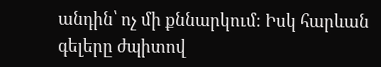անդին՝ ոչ մի քննարկում։ Իսկ հարևան գելերը ժպիտով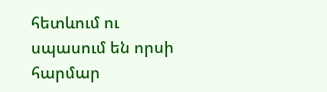հետևում ու սպասում են որսի հարմար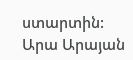ստարտին:
Արա Արայան